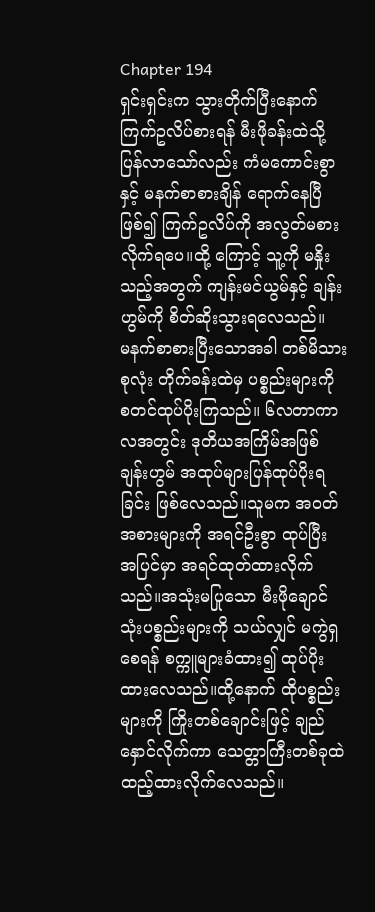Chapter 194
ရှင်းရှင်းက သွားတိုက်ပြီးနောက် ကြက်ဥလိပ်စားရန် မီးဖိုခန်းထဲသို့ ပြန်လာသော်လည်း ကံမကောင်းစွာနှင့် မနက်စာစားချိန် ရောက်နေပြီဖြစ်၍ ကြက်ဥလိပ်ကို အလွတ်မစားလိုက်ရပေ။ထို့ ကြောင့် သူ့ကို မနှိုးသည့်အတွက် ကျန်းမင်ယွမ်နှင့် ချန်းဟွမ်ကို စိတ်ဆိုးသွားရလေသည်။
မနက်စာစားပြီးသောအခါ တစ်မိသားစုလုံး တိုက်ခန်းထဲမှ ပစ္စည်းများကို စတင်ထုပ်ပိုးကြသည်။ ၆လတာကာလအတွင်း ဒုတိယအကြိမ်အဖြစ် ချန်းဟွမ် အထုပ်များပြန်ထုပ်ပိုးရခြင်း ဖြစ်လေသည်။သူမက အဝတ်အစားများကို အရင်ဦးစွာ ထုပ်ပြီး အပြင်မှာ အရင်ထုတ်ထားလိုက်သည်။အသုံးမပြုသော မီးဖိုချောင်သုံးပစ္စည်းများကို သယ်လျှင် မကွဲရှစေရန် စက္ကူများခံထား၍ ထုပ်ပိုးထားလေသည်။ထို့နောက် ထိုပစ္စည်းများကို ကြိုးတစ်ချောင်းဖြင့် ချည်နှောင်လိုက်ကာ သေတ္တာကြီးတစ်ခုထဲ ထည့်ထားလိုက်လေသည်။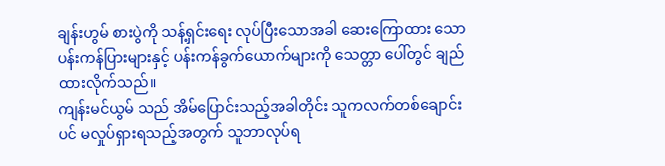ချန်းဟွမ် စားပွဲကို သန့်ရှင်းရေး လုပ်ပြီးသောအခါ ဆေးကြောထား သော ပန်းကန်ပြားများနှင့် ပန်းကန်ခွက်ယောက်များကို သေတ္တာ ပေါ်တွင် ချည်ထားလိုက်သည်။
ကျန်းမင်ယွမ် သည် အိမ်ပြောင်းသည့်အခါတိုင်း သူကလက်တစ်ချောင်းပင် မလှုပ်ရှားရသည့်အတွက် သူဘာလုပ်ရ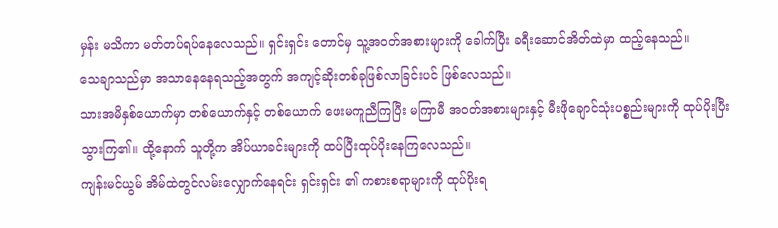မှန်း မသိကာ မတ်တပ်ရပ်နေလေသည်။ ရှင်းရှင်း တောင်မှ သူ့အဝတ်အစားများကို ခေါက်ပြီး ခရီးဆောင်အိတ်ထဲမှာ ထည့်နေသည်။
သေချာသည်မှာ အသာနေနေရသည့်အတွက် အကျင့်ဆိုးတစ်ခုဖြစ်လာခြင်းပင် ဖြစ်လေသည်။
သားအမိနှစ်ယောက်မှာ တစ်ယောက်နှင့် တစ်ယောက် ဖေးမကူညီကြပြီး မကြာမီ အဝတ်အစားများနှင့် မီးဖိုချောင်သုံးပစ္စည်းများကို ထုပ်ပိုးပြီးသွားကြ၏။ ထို့နောက် သူတို့က အိပ်ယာခင်းများကို ထပ်ပြီးထုပ်ပိုးနေကြလေသည်။
ကျန်းမင်ယွမ် အိမ်ထဲတွင်လမ်းလျှောက်နေရင်း ရှင်းရှင်း ၏ ကစားစရာများကို ထုပ်ပိုးရ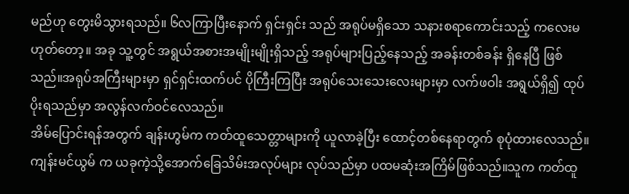မည်ဟု တွေးမိသွားရသည်။ ၆လကြာပြီးနောက် ရှင်းရှင်း သည် အရုပ်မရှိသော သနားစရာကောင်းသည့် ကလေးမဟုတ်တော့။ အခု သူ့တွင် အရွယ်အစားအမျိုးမျိုးရှိသည့် အရုပ်များပြည့်နေသည့် အခန်းတစ်ခန်း ရှိနေပြီ ဖြစ်သည်။အရုပ်အကြီးများမှာ ရှင်ရှင်းထက်ပင် ပိုကြီးကြပြီး အရုပ်သေးသေးလေးများမှာ လက်ဖဝါး အရွယ်ရှိ၍ ထုပ်ပိုးရသည်မှာ အလွန်လက်ဝင်လေသည်။
အိမ်ပြောင်းရန်အတွက် ချန်းဟွမ်က ကတ်ထူသေတ္တာများကို ယူလာခဲ့ပြီး ထောင့်တစ်နေရာတွက် စုပုံထားလေသည်။
ကျန်းမင်ယွမ် က ယခုကဲ့သို့အောက်ခြေသိမ်းအလုပ်များ လုပ်သည်မှာ ပထမဆုံးအကြိမ်ဖြစ်သည်။သူက ကတ်ထူ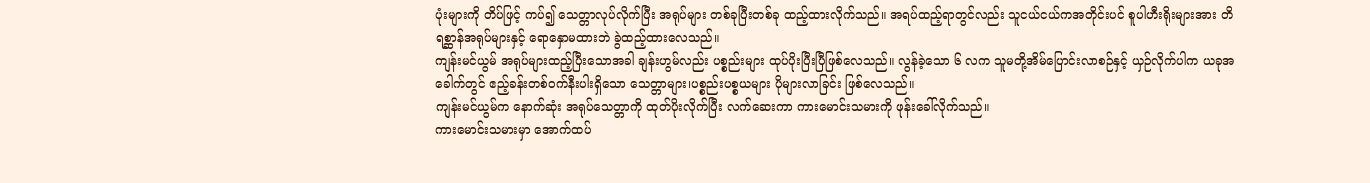ပုံးများကို တိပ်ဖြင့် ကပ်၍ သေတ္တာလုပ်လိုက်ပြီး အရုပ်များ တစ်ခုပြီးတစ်ခု ထည့်ထားလိုက်သည်။ အရပ်ထည့်ရာတွင်လည်း သူငယ်ငယ်ကအတိုင်းပင် စူပါဟီးရိုးများအား တိရစ္ဆာန်အရုပ်များနှင့် ရောနှောမထားဘဲ ခွဲထည့်ထားလေသည်။
ကျန်းမင်ယွမ် အရုပ်များထည့်ပြီးသောအခါ ချန်းဟွမ်လည်း ပစ္စည်းများ ထုပ်ပိုးပြီးပြီဖြစ်လေသည်။ လွန်ခဲ့သော ၆ လက သူမတို့အိမ်ပြောင်းလာစဉ်နှင့် ယှဉ်လိုက်ပါက ယခုအခေါက်တွင် ဧည့်ခန်းတစ်ဝက်နီးပါးရှိသော သေတ္တာများ၊ပစ္စည်းပစ္စယများ ပိုများလာခြင်း ဖြစ်လေသည်။
ကျန်းမင်ယွမ်က နောက်ဆုံး အရုပ်သေတ္တာကို ထုတ်ပိုးလိုက်ပြီး လက်ဆေးကာ ကားမောင်းသမားကို ဖုန်းခေါ်လိုက်သည်။
ကားမောင်းသမားမှာ အောက်ထပ်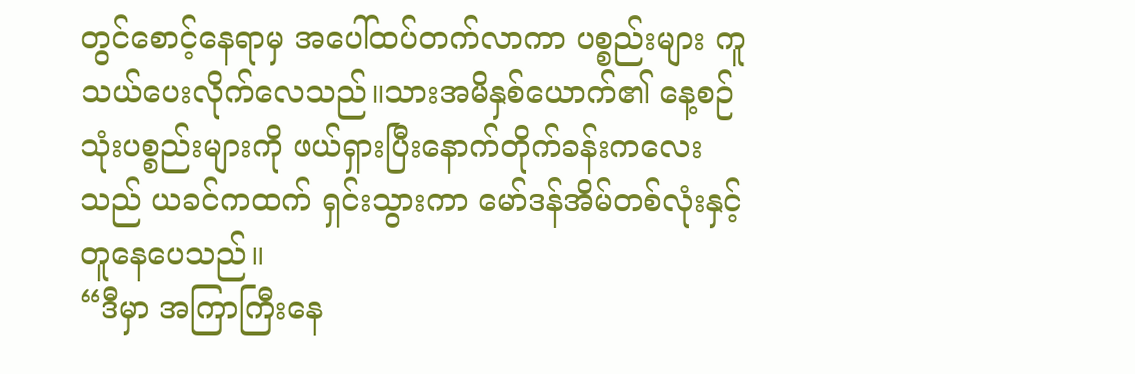တွင်စောင့်နေရာမှ အပေါ်ထပ်တက်လာကာ ပစ္စည်းများ ကူသယ်ပေးလိုက်လေသည်။သားအမိနှစ်ယောက်၏ နေ့စဉ်သုံးပစ္စည်းများကို ဖယ်ရှားပြီးနောက်တိုက်ခန်းကလေးသည် ယခင်ကထက် ရှင်းသွားကာ မော်ဒန်အိမ်တစ်လုံးနှင့် တူနေပေသည်။
“ဒီမှာ အကြာကြီးနေ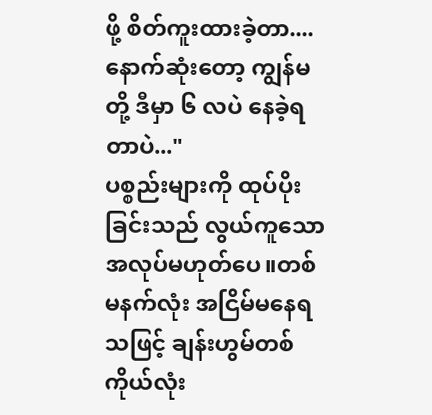ဖို့ စိတ်ကူးထားခဲ့တာ.... နောက်ဆုံးတော့ ကျွန်မတို့ ဒီမှာ ၆ လပဲ နေခဲ့ရတာပဲ..."
ပစ္စည်းများကို ထုပ်ပိုးခြင်းသည် လွယ်ကူသော အလုပ်မဟုတ်ပေ။တစ်မနက်လုံး အငြိမ်မနေရသဖြင့် ချန်းဟွမ်တစ်ကိုယ်လုံး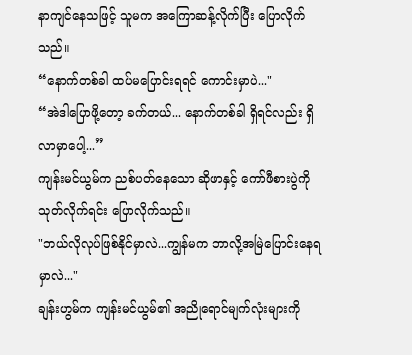နာကျင်နေသဖြင့် သူမက အကြောဆန့်လိုက်ပြီး ပြောလိုက်သည်။
“နောက်တစ်ခါ ထပ်မပြောင်းရရင် ကောင်းမှာပဲ..."
“အဲဒါပြောဖို့တော့ ခက်တယ်... နောက်တစ်ခါ ရှိရင်လည်း ရှိလာမှာပေါ့...”
ကျန်းမင်ယွမ်က ညစ်ပတ်နေသော ဆိုဖာနှင့် ကော်ဖီစားပွဲကို သုတ်လိုက်ရင်း ပြောလိုက်သည်။
"ဘယ်လိုလုပ်ဖြစ်နိုင်မှာလဲ...ကျွန်မက ဘာလို့အမြဲပြောင်းနေရမှာလဲ..."
ချန်းဟွမ်က ကျန်းမင်ယွမ်၏ အညိုရောင်မျက်လုံးများကို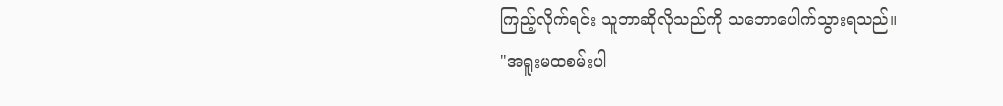ကြည့်လိုက်ရင်း သူဘာဆိုလိုသည်ကို သဘောပေါက်သွားရသည်။
"အရူးမထစမ်းပါ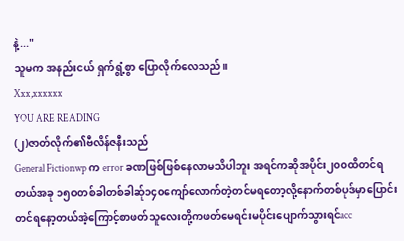နဲ့..."
သူမက အနည်းငယ် ရှက်ရွံ့စွာ ပြောလိုက်လေသည်။
Xxx,xxxxxx
YOU ARE READING
(၂)ဇာတ်လိုက်၏ဗီလိန်ဇနီးသည်
General Fictionwp က error ခဏဖြစ်ဖြစ်နေလာမသိပါဘူး အရင်ကဆိုအပိုင်း၂၀၀ထိတင်ရတယ်အခု ၁၅၀တစ်ခါတစ်ခါဆ်ု၁၄၀ကျော်လောက်တဲ့တင်မရတော့လို့နောက်တစ်ပုဒ်မှာပြောင်းတင်ရနော့တယ်အဲ့ကြောင့်စာဖတ်သူလေးတို့ကဖတ်မေရင်းမပိုင်းပျောက်သွားရင်acc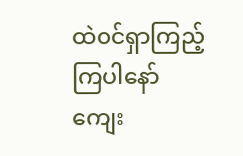ထဲ၀င်ရှာကြည့်ကြပါနော် ကျေး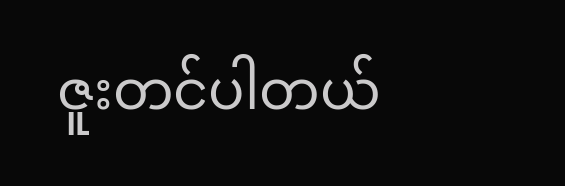ဇူးတင်ပါတယ်